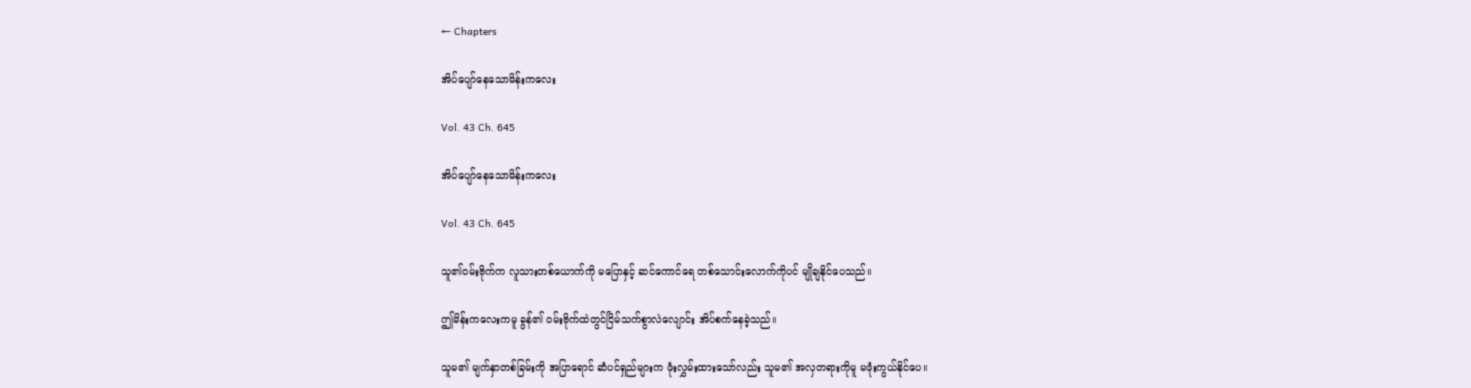← Chapters

အိပ်ပျော်နေသောမိန်းကလေး

Vol. 43 Ch. 645

အိပ်ပျော်နေသောမိန်းကလေး

Vol. 43 Ch. 645

သူ၏ဝမ်းဗိုက်က လူသားတစ်ယောက်ကို မပြောနှင့် ဆင်ကောင်ရေ တစ်သောင်းလောက်ကိုပင် မျိုချနိုင်ပေသည်။

ဤမိန်းကလေးကမူ ခွန်၏ ဝမ်းဗိုက်ထဲတွင်ငြိမ်သက်စွာလဲလျောင်း အိပ်စက်နေခဲ့သည်။

သူမ၏ မျက်နှာတစ်ခြမ်းကို အပြာရောင် ဆံပင်ရှည်များက ဖုံးလွှမ်းထားသော်လည်း သူမ၏ အလှတရားကိုမူ မဖုံးကွယ်နိုင်ပေ။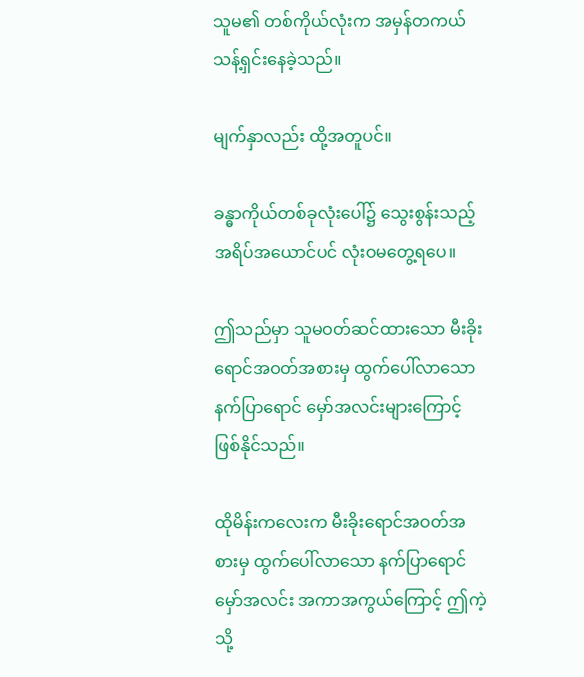သူမ၏ တစ်ကိုယ်လုံးက အမှန်တကယ် သန့်ရှင်းနေခဲ့သည်။

မျက်နှာလည်း ထို့အတူပင်။

ခန္ဓာကိုယ်တစ်ခုလုံးပေါ်၌ သွေးစွန်းသည့် အရိပ်အယောင်ပင် လုံးဝမတွေ့ရပေ။

ဤသည်မှာ သူမဝတ်ဆင်ထားသော မီးခိုးရောင်အဝတ်အစားမှ ထွက်ပေါ်လာသော နက်ပြာရောင် မှော်အလင်းများကြောင့်ဖြစ်နိုင်သည်။

ထိုမိန်းကလေးက မီးခိုးရောင်အဝတ်အစားမှ ထွက်ပေါ်လာသော နက်ပြာရောင် မှော်အလင်း အကာအကွယ်ကြောင့် ဤကဲ့သို့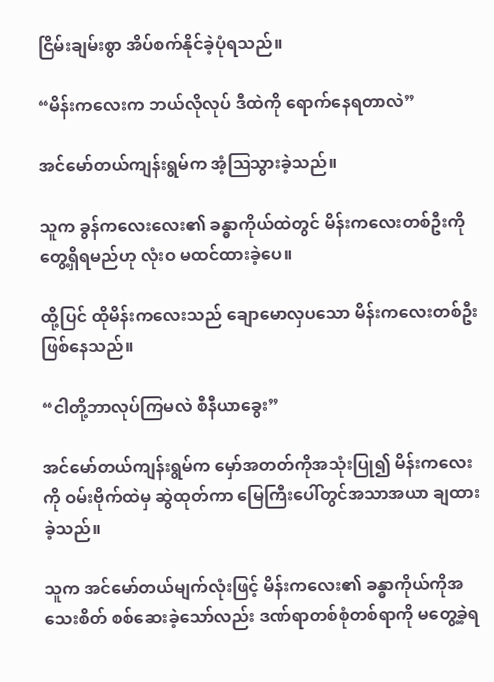ငြိမ်းချမ်းစွာ အိပ်စက်နိုင်ခဲ့ပုံရသည်။

“မိန်းကလေးက ဘယ်လိုလုပ် ဒီထဲကို ရောက်နေရတာလဲ”

အင်မော်တယ်ကျန်းရွမ်က အံ့ဩသွားခဲ့သည်။

သူက ခွန်ကလေးလေး၏ ခန္ဓာကိုယ်ထဲတွင် မိန်းကလေးတစ်ဦးကိုတွေ့ရှိရမည်ဟု လုံးဝ မထင်ထားခဲ့ပေ။

ထို့ပြင် ထိုမိန်းကလေးသည် ချောမောလှပသော မိန်းကလေးတစ်ဦး ဖြစ်နေသည်။

“ငါတို့ဘာလုပ်ကြမလဲ စီနီယာခွေး”

အင်မော်တယ်ကျန်းရွမ်က မှော်အတတ်ကိုအသုံးပြု၍ မိန်းကလေးကို ဝမ်းဗိုက်ထဲမှ ဆွဲထုတ်ကာ မြေကြီးပေါ်တွင်အသာအယာ ချထားခဲ့သည်။

သူက အင်မော်တယ်မျက်လုံးဖြင့် မိန်းကလေး၏ ခန္ဓာကိုယ်ကိုအသေးစိတ် စစ်ဆေးခဲ့သော်လည်း ဒဏ်ရာတစ်စုံတစ်ရာကို မတွေ့ခဲ့ရ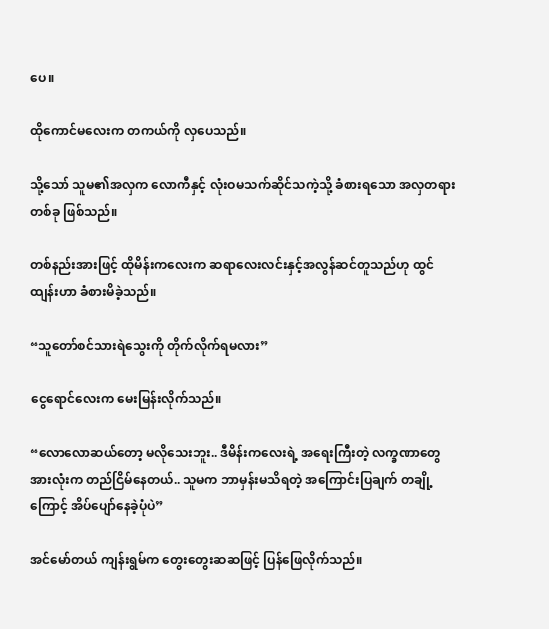ပေ။

ထိုကောင်မလေးက တကယ်ကို လှပေသည်။

သို့သော် သူမ၏အလှက လောကီနှင့် လုံးဝမသက်ဆိုင်သကဲ့သို့ ခံစားရသော အလှတရားတစ်ခု ဖြစ်သည်။

တစ်နည်းအားဖြင့် ထိုမိန်းကလေးက ဆရာလေးလင်းနှင့်အလွန်ဆင်တူသည်ဟု ထွင်ထျန်းဟာ ခံစားမိခဲ့သည်။

“သူတော်စင်သားရဲသွေးကို တိုက်လိုက်ရမလား”

ငွေရောင်လေးက မေးမြန်းလိုက်သည်။

“လောလောဆယ်တော့ မလိုသေးဘူး.. ဒီမိန်းကလေးရဲ့ အရေးကြီးတဲ့ လက္ခဏာတွေအားလုံးက တည်ငြိမ်နေတယ်.. သူမက ဘာမှန်းမသိရတဲ့ အကြောင်းပြချက် တချို့ကြောင့် အိပ်ပျော်နေခဲ့ပုံပဲ”

အင်မော်တယ် ကျန်းရွမ်က တွေးတွေးဆဆဖြင့် ပြန်ဖြေလိုက်သည်။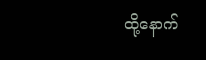ထို့နောက်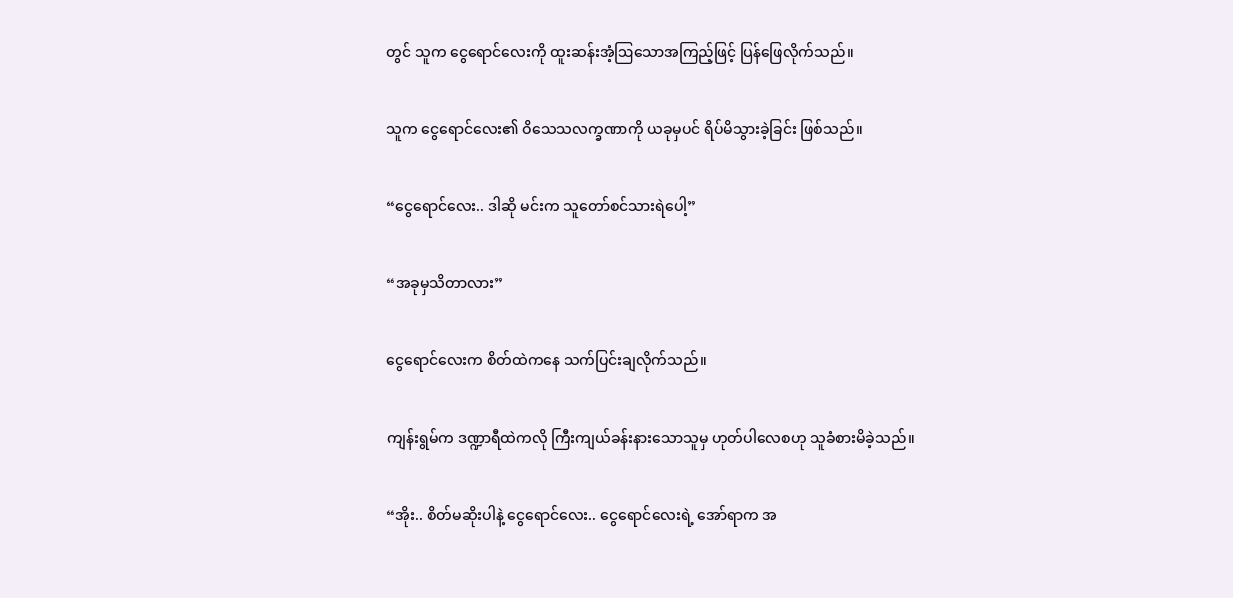တွင် သူက ငွေရောင်လေးကို ထူးဆန်းအံ့ဩသောအကြည့်ဖြင့် ပြန်ဖြေလိုက်သည်။

သူက ငွေရောင်လေး၏ ဝိသေသလက္ခဏာကို ယခုမှပင် ရိပ်မိသွားခဲ့ခြင်း ဖြစ်သည်။

“ငွေရောင်လေး.. ဒါဆို မင်းက သူတော်စင်သားရဲပေါ့”

“အခုမှသိတာလား”

ငွေရောင်လေးက စိတ်ထဲကနေ သက်ပြင်းချလိုက်သည်။

ကျန်းရွမ်က ဒဏ္ဍာရီထဲကလို ကြီးကျယ်ခန်းနားသောသူမှ ဟုတ်ပါလေစဟု သူခံစားမိခဲ့သည်။

“အိုး.. စိတ်မဆိုးပါနဲ့ ငွေရောင်လေး.. ငွေရောင်လေးရဲ့ အော်ရာက အ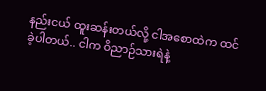နည်းငယ် ထူးဆန်းတယ်လို့ ငါအစောထဲက ထင်ခဲ့ပါတယ်.. ငါက ဝိညာဉ်သားရဲနဲ့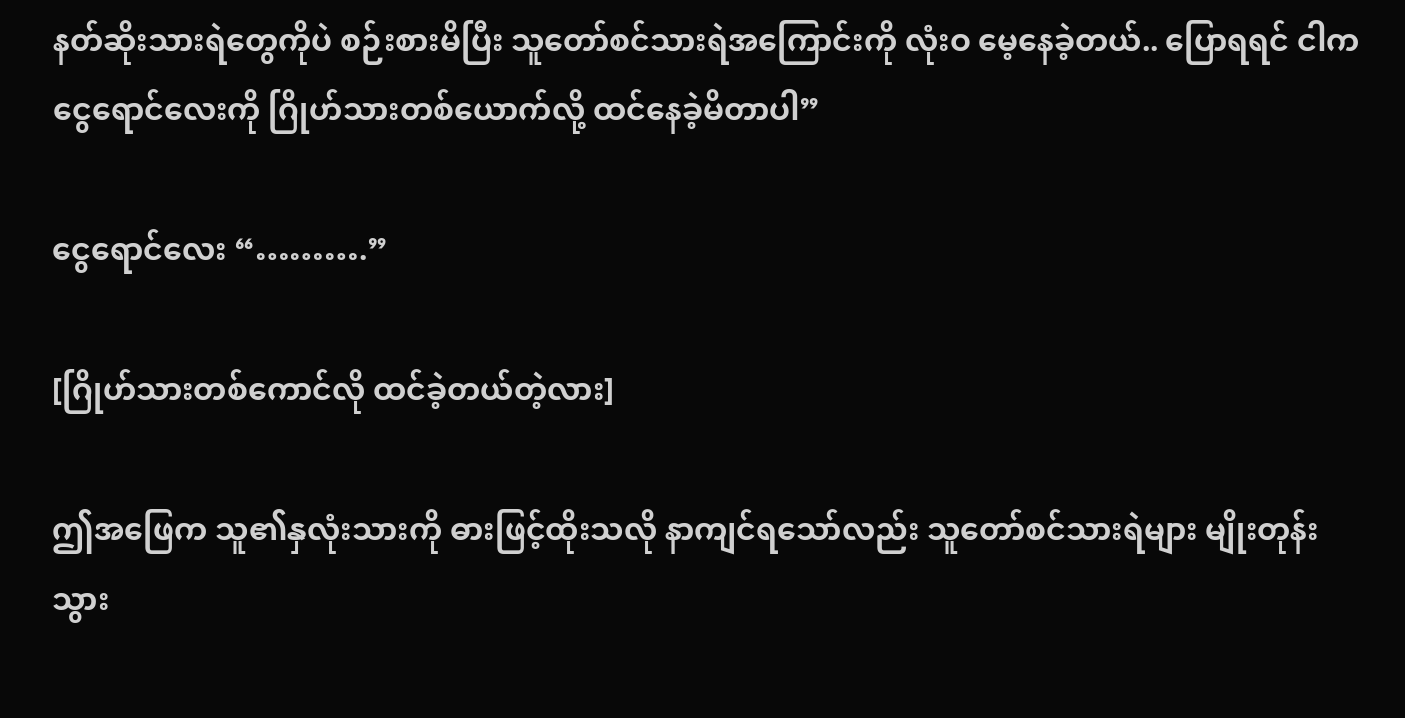နတ်ဆိုးသားရဲတွေကိုပဲ စဉ်းစားမိပြီး သူတော်စင်သားရဲအကြောင်းကို လုံးဝ မေ့နေခဲ့တယ်.. ပြောရရင် ငါက ငွေရောင်လေးကို ဂြိုဟ်သားတစ်ယောက်လို့ ထင်နေခဲ့မိတာပါ”

ငွေရောင်လေး “……….”

[ဂြိုဟ်သားတစ်ကောင်လို ထင်ခဲ့တယ်တဲ့လား]

ဤအဖြေက သူ၏နှလုံးသားကို ဓားဖြင့်ထိုးသလို နာကျင်ရသော်လည်း သူတော်စင်သားရဲများ မျိုးတုန်းသွား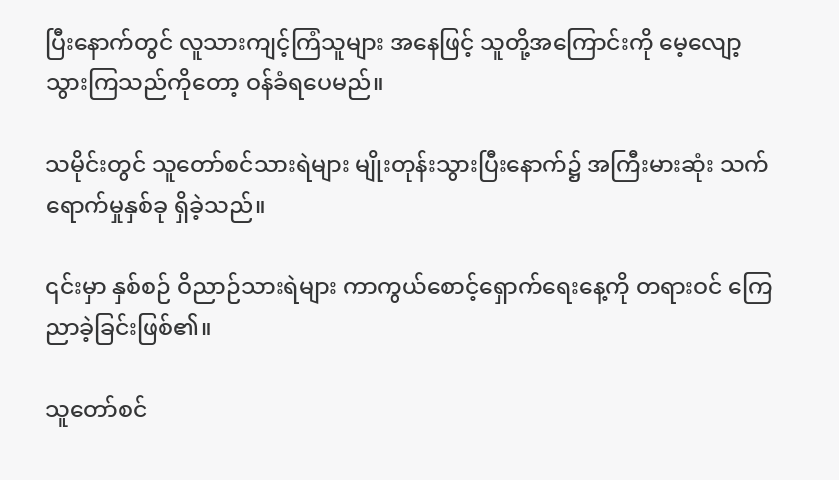ပြီးနောက်တွင် လူသားကျင့်ကြံသူများ အနေဖြင့် သူတို့အကြောင်းကို မေ့လျော့သွားကြသည်ကိုတော့ ဝန်ခံရပေမည်။

သမိုင်းတွင် သူတော်စင်သားရဲများ မျိုးတုန်းသွားပြီးနောက်၌ အကြီးမားဆုံး သက်ရောက်မှုနှစ်ခု ရှိခဲ့သည်။

၎င်းမှာ နှစ်စဉ် ဝိညာဉ်သားရဲများ ကာကွယ်စောင့်ရှောက်ရေးနေ့ကို တရားဝင် ကြေညာခဲ့ခြင်းဖြစ်၏။

သူတော်စင်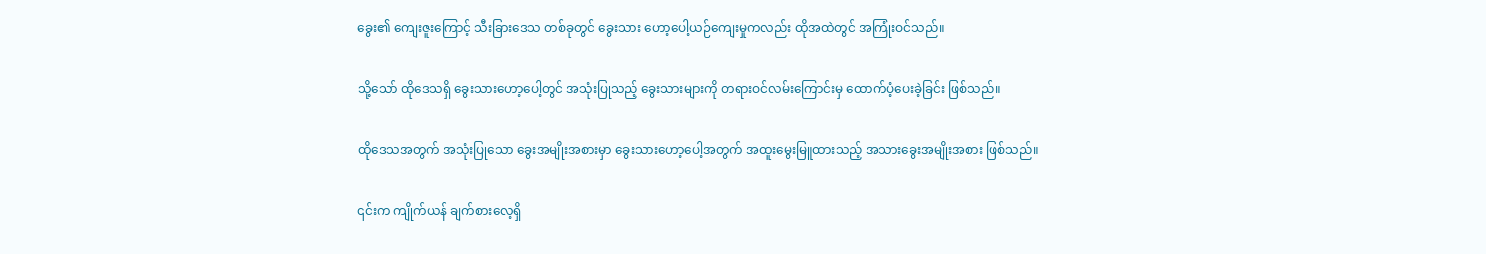ခွေး၏ ကျေးဇူးကြောင့် သီးခြားဒေသ တစ်ခုတွင် ခွေးသား ဟော့ပေါ့ယဉ်ကျေးမှုကလည်း ထိုအထဲတွင် အကြုံးဝင်သည်။

သို့သော် ထိုဒေသရှိ ခွေးသားဟော့ပေါ့တွင် အသုံးပြုသည့် ခွေးသားများကို တရားဝင်လမ်းကြောင်းမှ ထောက်ပံ့ပေးခဲ့ခြင်း ဖြစ်သည်။

ထိုဒေသအတွက် အသုံးပြုသော ခွေးအမျိုးအစားမှာ ခွေးသားဟော့ပေါ့အတွက် အထူးမွေးမြူထားသည့် အသားခွေးအမျိုးအစား ဖြစ်သည်။

၎င်းက ကျိုက်ယန် ချက်စားလေ့ရှိ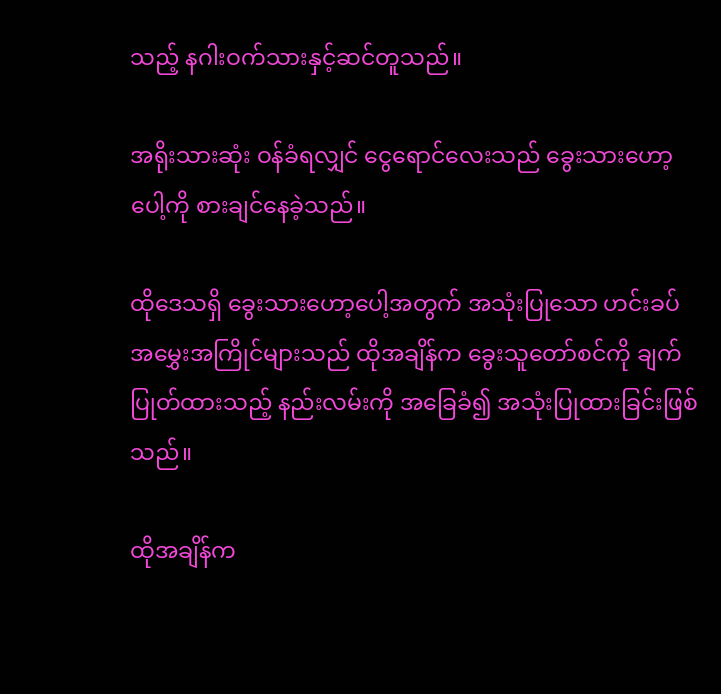သည့် နဂါးဝက်သားနှင့်ဆင်တူသည်။

အရိုးသားဆုံး ဝန်ခံရလျှင် ငွေရောင်လေးသည် ခွေးသားဟော့ပေါ့ကို စားချင်နေခဲ့သည်။

ထိုဒေသရှိ ခွေးသားဟော့ပေါ့အတွက် အသုံးပြုသော ဟင်းခပ်အမွှေးအကြိုင်များသည် ထိုအချိန်က ခွေးသူတော်စင်ကို ချက်ပြုတ်ထားသည့် နည်းလမ်းကို အခြေခံ၍ အသုံးပြုထားခြင်းဖြစ်သည်။

ထိုအချိန်က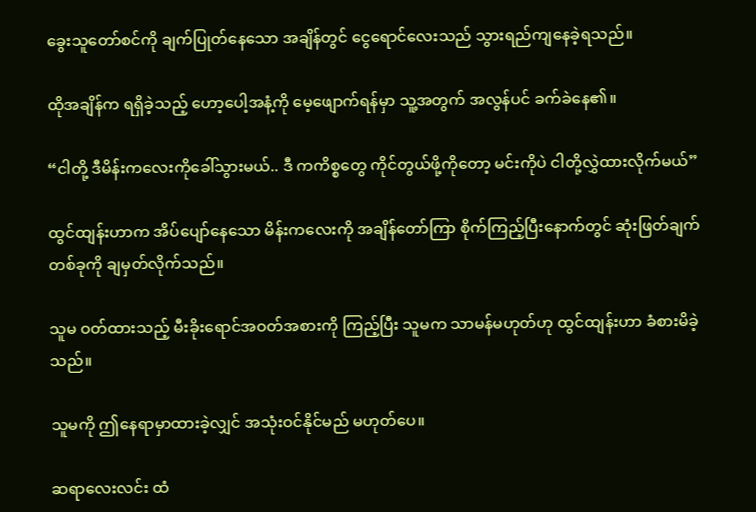ခွေးသူတော်စင်ကို ချက်ပြုတ်နေသော အချိန်တွင် ငွေရောင်လေးသည် သွားရည်ကျနေခဲ့ရသည်။

ထိုအချိန်က ရရှိခဲ့သည့် ဟော့ပေါ့အနံ့ကို မေ့ဖျောက်ရန်မှာ သူ့အတွက် အလွန်ပင် ခက်ခဲနေ၏။

“ငါတို့ ဒီမိန်းကလေးကိုခေါ်သွားမယ်.. ဒီ ကကိစ္စတွေ ကိုင်တွယ်ဖို့ကိုတော့ မင်းကိုပဲ ငါတို့လွှဲထားလိုက်မယ်”

ထွင်ထျန်းဟာက အိပ်ပျော်နေသော မိန်းကလေးကို အချိန်တော်ကြာ စိုက်ကြည့်ပြီးနောက်တွင် ဆုံးဖြတ်ချက်တစ်ခုကို ချမှတ်လိုက်သည်။

သူမ ဝတ်ထားသည့် မီးခိုးရောင်အဝတ်အစားကို ကြည့်ပြီး သူမက သာမန်မဟုတ်ဟု ထွင်ထျန်းဟာ ခံစားမိခဲ့သည်။

သူမကို ဤနေရာမှာထားခဲ့လျှင် အသုံးဝင်နိုင်မည် မဟုတ်ပေ။

ဆရာလေးလင်း ထံ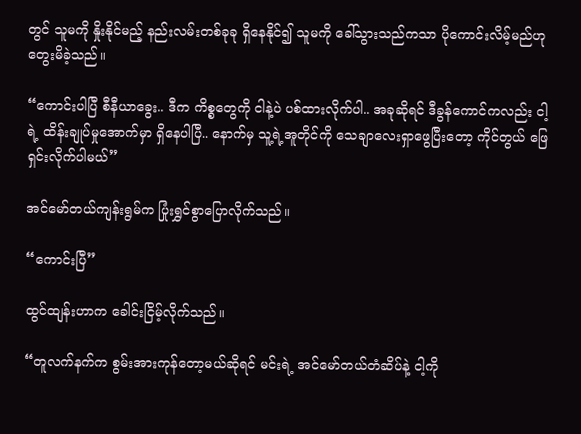တွင် သူမကို နှိုးနိုင်မည့် နည်းလမ်းတစ်ခုခု ရှိနေနိုင်၍ သူမကို ခေါ်သွားသည်ကသာ ပိုကောင်းလိမ့်မည်ဟု တွေးမိခဲ့သည်။

“ကောင်းပါပြီ စီနီယာခွေး.. ဒီက ကိစ္စတွေကို ငါနဲ့ပဲ ပစ်ထားလိုက်ပါ.. အခုဆိုရင် ဒီခွန်ကောင်ကလည်း ငါ့ရဲ့ ထိန်းချုပ်မှုအောက်မှာ ရှိနေပါပြီ.. နောက်မှ သူ့ရဲ့အူတိုင်ကို သေချာလေးရှာဖွေပြီးတော့ ကိုင်တွယ် ဖြေရှင်းလိုက်ပါမယ်”

အင်မော်တယ်ကျန်းရွမ်က ပြုံးရွှင်စွာပြောလိုက်သည်။

“ကောင်းပြီ”

ထွင်ထျန်းဟာက ခေါင်းငြိမ့်လိုက်သည်။

“တူလက်နက်က စွမ်းအားကုန်တော့မယ်ဆိုရင် မင်းရဲ့ အင်မော်တယ်တံဆိပ်နဲ့ ငါ့ကို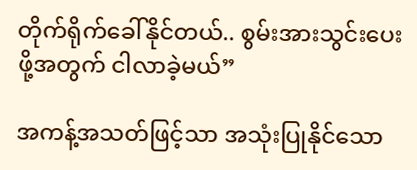တိုက်ရိုက်ခေါ်နိုင်တယ်.. စွမ်းအားသွင်းပေးဖို့အတွက် ငါလာခဲ့မယ်”

အကန့်အသတ်ဖြင့်သာ အသုံးပြုနိုင်သော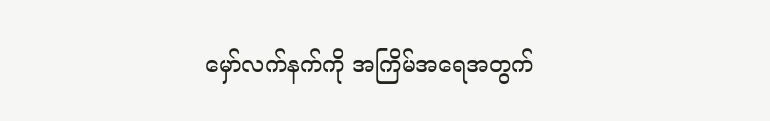မှော်လက်နက်ကို အကြိမ်အရေအတွက်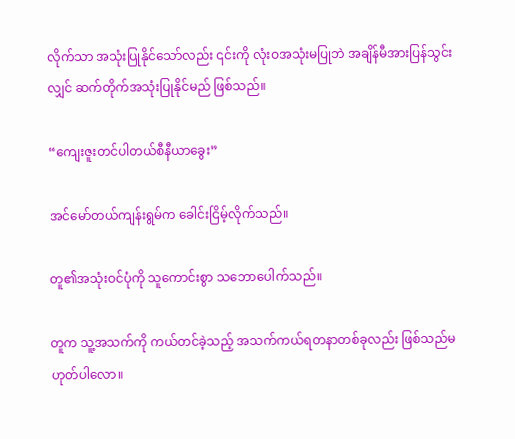လိုက်သာ အသုံးပြုနိုင်သော်လည်း ၎င်းကို လုံးဝအသုံးမပြုဘဲ အချိန်မီအားပြန်သွင်းလျှင် ဆက်တိုက်အသုံးပြုနိုင်မည် ဖြစ်သည်။

“ကျေးဇူးတင်ပါတယ်စီနီယာခွေး”

အင်မော်တယ်ကျန်းရွမ်က ခေါင်းငြိမ့်လိုက်သည်။

တူ၏အသုံးဝင်ပုံကို သူကောင်းစွာ သဘောပေါက်သည်။

တူက သူ့အသက်ကို ကယ်တင်ခဲ့သည့် အသက်ကယ်ရတနာတစ်ခုလည်း ဖြစ်သည်မဟုတ်ပါလော။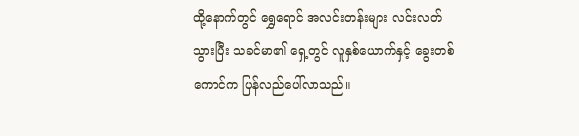ထို့နောက်တွင် ရွှေရောင် အလင်းတန်းများ လင်းလတ်သွားပြီး သခင်မာ၏ ရှေ့တွင် လူနှစ်ယောက်နှင့် ခွေးတစ်ကောင်က ပြန်လည်ပေါ်လာသည်။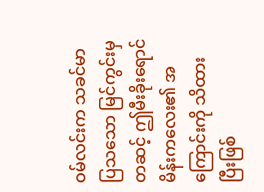ဝမ်လင်းက သခင်မာ ပြသသော မြင်ကွင်းမှတဆင့် ဤမီးခိုးရောင်မိန်းကလေး၏ အကြောင်းကို သိထားပြီးဖြစ်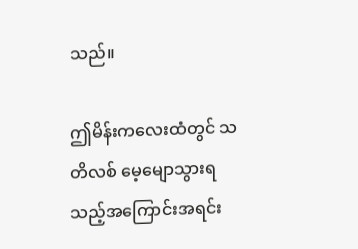သည်။

ဤမိန်းကလေးထံတွင် သတိလစ် မေ့မျောသွားရသည့်အကြောင်းအရင်း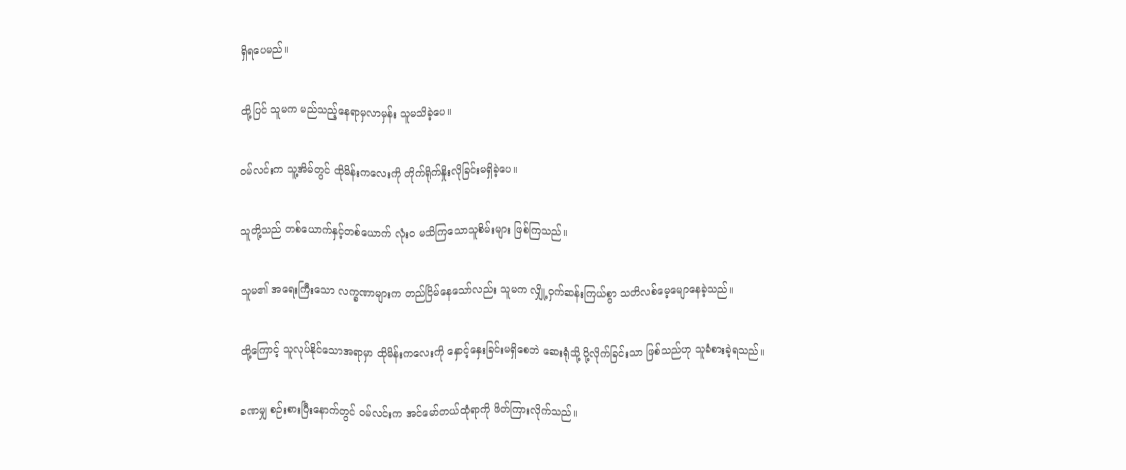ရှိရပေမည်။

ထို့ပြင် သူမက မည်သည့်နေရာမှလာမှန်း သူမသိခဲ့ပေ။

ဝမ်လင်းက သူ့အိမ်တွင် ထိုမိန်းကလေးကို တိုက်ရိုက်နှိုးလိုခြင်းမရှိခဲ့ပေ။

သူတို့သည် တစ်ယောက်နှင့်တစ်ယောက် လုံးဝ မသိကြသောသူစိမ်းများ ဖြစ်ကြသည်။

သူမ၏ အရေးကြီးသော လက္ခဏာများက တည်ငြိမ်နေသော်လည်း သူမက လျှို့ဝှက်ဆန်းကြယ်စွာ သတိလစ်မေ့မျောနေခဲ့သည်။

ထို့ကြောင့် သူလုပ်နိုင်သောအရာမှာ ထိုမိန်းကလေးကို နှောင့်နှေးခြင်းမရှိစေဘဲ ဆေးရုံသို့ ပို့လိုက်ခြင်းသာ ဖြစ်သည်ဟု သူခံစားခဲ့ရသည်။

ခဏမျှ စဉ်းစားပြီးနောက်တွင် ဝမ်လင်းက အင်မော်တယ်ထုံရာကို ဖိတ်ကြားလိုက်သည်။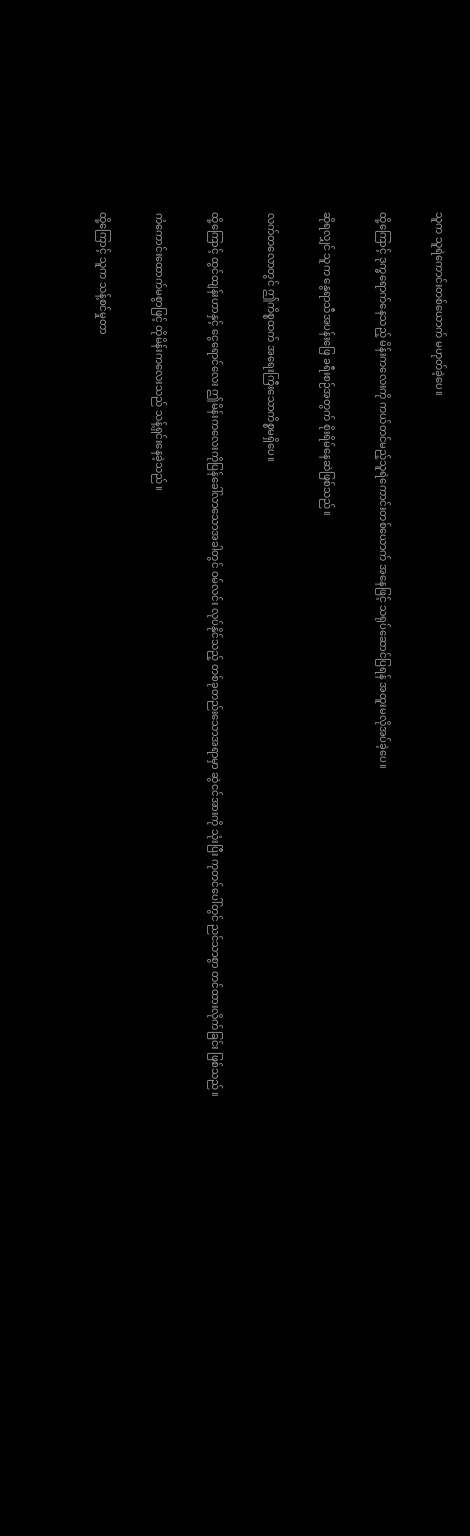သူက သူရဲကောင်းတစ်ယောက် မဟုတ်ခဲ့ပေ။

ထို့ကြောင့် ဒုက္ခရောက်နေသည့် မိန်းကလေးကို ကယ်တင်မည့်သူရဲကောင်းတစ်ယောက် အနေဖြင့် သရုပ်ဆောင်ပြရန် အထူးမလိုအပ်ခဲ့ပေ။

ဆိုရလျှင် သူက နွေရာသီအပန်းဖြေ ခရီးစဉ်အတွက် စိုးရိမ်နေဆဲဖြစ်သည်။

လက်တလောတွင် ဤကိစ္စထက် အရေးကြီးသောကိစ္စမရှိပေ။

ထို့ကြောင့် ထွင်ထျန်းဟာနှင့် ငွေရောင်လေး ဤမိန်းကလေးကိုပြန်ခေါ်လာသောအခါတွင် ဝမ်လင်း လုပ်နိုင်သည့် တစ်ခုတည်းသောအရာမှာ ဆွဲငင်အားကို သုံးပြီး ကုတင်ပေါ်တွင် ညင်သာစွာ တင်ထားလိုက်ခြင်း ဖြစ်သည်။

ကံကောင်းထောက်မစွာဖြင့် ထိုမိန်းကလေးသည် သန့်ရှင်းနေခဲ့သည်။

ထို့ကြောင့် သူက သန့်စင်မှုတာ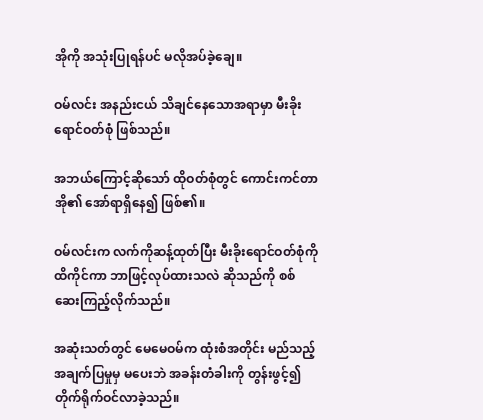အိုကို အသုံးပြုရန်ပင် မလိုအပ်ခဲ့ချေ။

ဝမ်လင်း အနည်းငယ် သိချင်နေသောအရာမှာ မီးခိုးရောင်ဝတ်စုံ ဖြစ်သည်။

အဘယ်ကြောင့်ဆိုသော် ထိုဝတ်စုံတွင် ကောင်းကင်တာအို၏ အော်ရာရှိနေ၍ ဖြစ်၏။

ဝမ်လင်းက လက်ကိုဆန့်ထုတ်ပြီး မီးခိုးရောင်ဝတ်စုံကို ထိကိုင်ကာ ဘာဖြင့်လုပ်ထားသလဲ ဆိုသည်ကို စစ်ဆေးကြည့်လိုက်သည်။

အဆုံးသတ်တွင် မေမေဝမ်က ထုံးစံအတိုင်း မည်သည့်အချက်ပြမှုမှ မပေးဘဲ အခန်းတံခါးကို တွန်းဖွင့်၍ တိုက်ရိုက်ဝင်လာခဲ့သည်။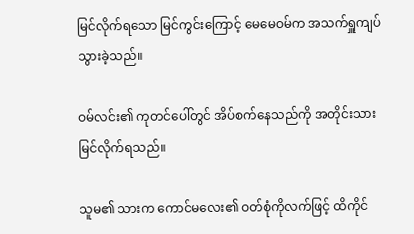မြင်လိုက်ရသော မြင်ကွင်းကြောင့် မေမေဝမ်က အသက်ရှူကျပ်သွားခဲ့သည်။

ဝမ်လင်း၏ ကုတင်ပေါ်တွင် အိပ်စက်နေသည်ကို အတိုင်းသားမြင်လိုက်ရသည်။

သူမ၏ သားက ကောင်မလေး၏ ဝတ်စုံကိုလက်ဖြင့် ထိကိုင်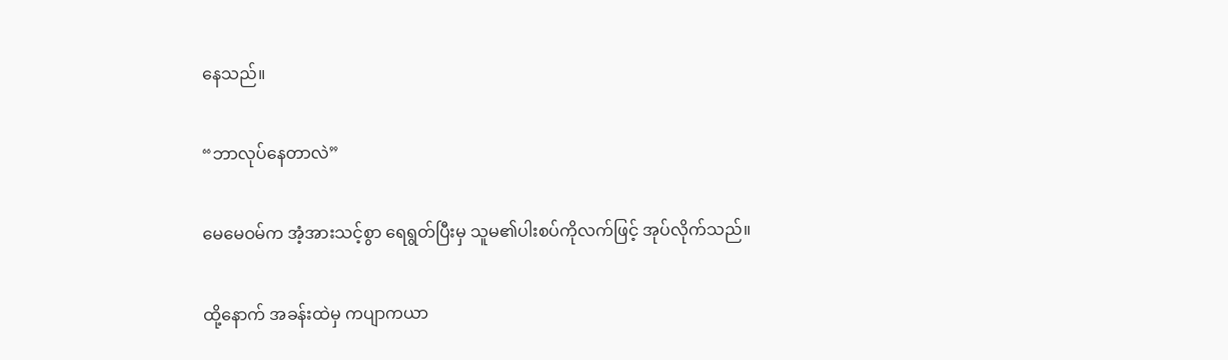နေသည်။

“ဘာလုပ်နေတာလဲ”

မေမေဝမ်က အံ့အားသင့်စွာ ရေရွတ်ပြီးမှ သူမ၏ပါးစပ်ကိုလက်ဖြင့် အုပ်လိုက်သည်။

ထို့နောက် အခန်းထဲမှ ကပျာကယာ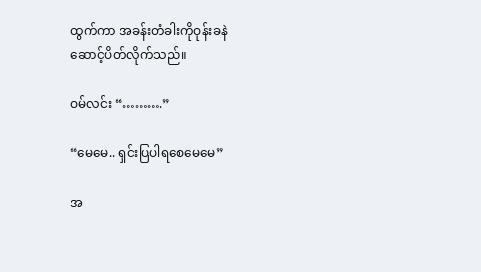ထွက်ကာ အခန်းတံခါးကိုဝုန်းခနဲ ဆောင့်ပိတ်လိုက်သည်။

ဝမ်လင်း “……….”

“မေမေ.. ရှင်းပြပါရစေမေမေ”

အ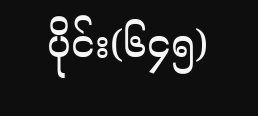ပိုင်း(၆၄၅)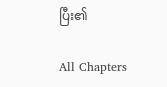ပြီး၏

All Chapters